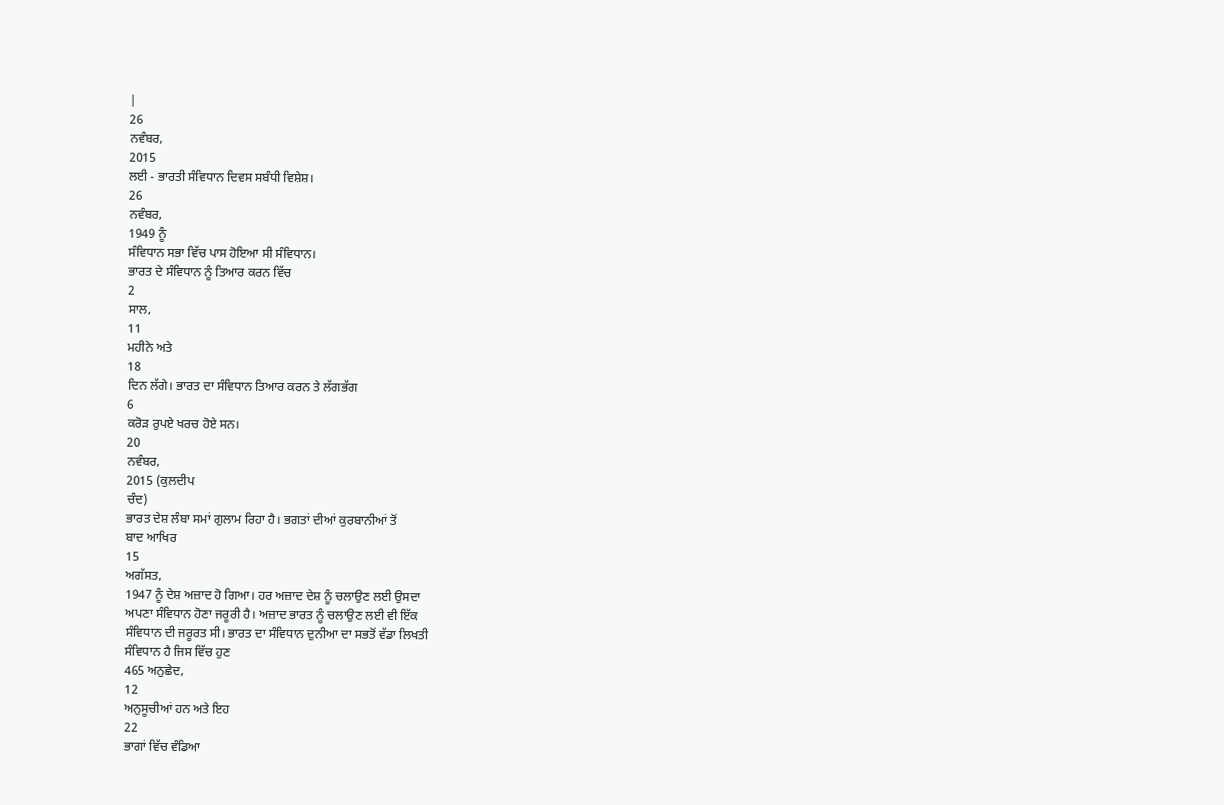|
26
ਨਵੰਬਰ,
2015
ਲਈ - ਭਾਰਤੀ ਸੰਵਿਧਾਨ ਦਿਵਸ ਸਬੰਧੀ ਵਿਸ਼ੇਸ਼।
26
ਨਵੰਬਰ,
1949 ਨੂੰ
ਸੰਵਿਧਾਨ ਸਭਾ ਵਿੱਚ ਪਾਸ ਹੋਇਆ ਸੀ ਸੰਵਿਧਾਨ।
ਭਾਰਤ ਦੇ ਸੰਵਿਧਾਨ ਨੂੰ ਤਿਆਰ ਕਰਨ ਵਿੱਚ
2
ਸਾਲ,
11
ਮਹੀਨੇ ਅਤੇ
18
ਦਿਨ ਲੱਗੇ। ਭਾਰਤ ਦਾ ਸੰਵਿਧਾਨ ਤਿਆਰ ਕਰਨ ਤੇ ਲੱਗਭੱਗ
6
ਕਰੋੜ ਰੁਪਏ ਖਰਚ ਹੋਏ ਸਨ।
20
ਨਵੰਬਰ,
2015 (ਕੁਲਦੀਪ
ਚੰਦ)
ਭਾਰਤ ਦੇਸ਼ ਲੰਬਾ ਸਮਾਂ ਗੁਲਾਮ ਰਿਹਾ ਹੈ। ਭਗਤਾਂ ਦੀਆਂ ਕੁਰਬਾਨੀਆਂ ਤੋਂ
ਬਾਦ ਆਖਿਰ
15
ਅਗੱਸਤ,
1947 ਨੂੰ ਦੇਸ਼ ਅਜ਼ਾਦ ਹੋ ਗਿਆ। ਹਰ ਅਜ਼ਾਦ ਦੇਸ਼ ਨੂੰ ਚਲਾਉਣ ਲਈ ਉਸਦਾ
ਅਪਣਾ ਸੰਵਿਧਾਨ ਹੋਣਾ ਜਰੂਰੀ ਹੈ। ਅਜ਼ਾਦ ਭਾਰਤ ਨੂੰ ਚਲਾਉਣ ਲਈ ਵੀ ਇੱਕ
ਸੰਵਿਧਾਨ ਦੀ ਜਰੂਰਤ ਸੀ। ਭਾਰਤ ਦਾ ਸੰਵਿਧਾਨ ਦੁਨੀਆ ਦਾ ਸਭਤੋਂ ਵੱਡਾ ਲਿਖਤੀ
ਸੰਵਿਧਾਨ ਹੈ ਜਿਸ ਵਿੱਚ ਹੁਣ
465 ਅਨੁਛੇਦ,
12
ਅਨੁਸੂਚੀਆਂ ਹਨ ਅਤੇ ਇਹ
22
ਭਾਗਾਂ ਵਿੱਚ ਵੰਡਿਆ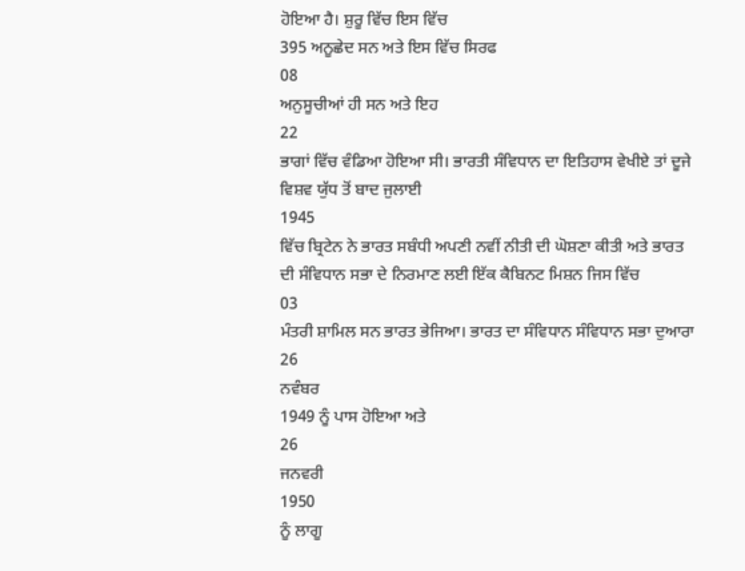ਹੋਇਆ ਹੈ। ਸ਼ੁਰੂ ਵਿੱਚ ਇਸ ਵਿੱਚ
395 ਅਨੂਛੇਦ ਸਨ ਅਤੇ ਇਸ ਵਿੱਚ ਸਿਰਫ
08
ਅਨੁਸੂਚੀਆਂ ਹੀ ਸਨ ਅਤੇ ਇਹ
22
ਭਾਗਾਂ ਵਿੱਚ ਵੰਡਿਆ ਹੋਇਆ ਸੀ। ਭਾਰਤੀ ਸੰਵਿਧਾਨ ਦਾ ਇਤਿਹਾਸ ਵੇਖੀਏ ਤਾਂ ਦੂਜੇ
ਵਿਸ਼ਵ ਯੁੱਧ ਤੋਂ ਬਾਦ ਜੁਲਾਈ
1945
ਵਿੱਚ ਬ੍ਰਿਟੇਨ ਨੇ ਭਾਰਤ ਸਬੰਧੀ ਅਪਣੀ ਨਵੀਂ ਨੀਤੀ ਦੀ ਘੋਸ਼ਣਾ ਕੀਤੀ ਅਤੇ ਭਾਰਤ
ਦੀ ਸੰਵਿਧਾਨ ਸਭਾ ਦੇ ਨਿਰਮਾਣ ਲਈ ਇੱਕ ਕੈਬਿਨਟ ਮਿਸ਼ਨ ਜਿਸ ਵਿੱਚ
03
ਮੰਤਰੀ ਸ਼ਾਮਿਲ ਸਨ ਭਾਰਤ ਭੇਜਿਆ। ਭਾਰਤ ਦਾ ਸੰਵਿਧਾਨ ਸੰਵਿਧਾਨ ਸਭਾ ਦੁਆਰਾ
26
ਨਵੰਬਰ
1949 ਨੂੰ ਪਾਸ ਹੋਇਆ ਅਤੇ
26
ਜਨਵਰੀ
1950
ਨੂੰ ਲਾਗੂ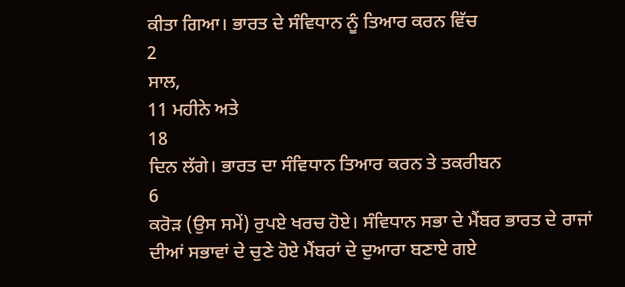ਕੀਤਾ ਗਿਆ। ਭਾਰਤ ਦੇ ਸੰਵਿਧਾਨ ਨੂੰ ਤਿਆਰ ਕਰਨ ਵਿੱਚ
2
ਸਾਲ,
11 ਮਹੀਨੇ ਅਤੇ
18
ਦਿਨ ਲੱਗੇ। ਭਾਰਤ ਦਾ ਸੰਵਿਧਾਨ ਤਿਆਰ ਕਰਨ ਤੇ ਤਕਰੀਬਨ
6
ਕਰੋੜ (ਉਸ ਸਮੇਂ) ਰੁਪਏ ਖਰਚ ਹੋਏ। ਸੰਵਿਧਾਨ ਸਭਾ ਦੇ ਮੈਂਬਰ ਭਾਰਤ ਦੇ ਰਾਜਾਂ
ਦੀਆਂ ਸਭਾਵਾਂ ਦੇ ਚੁਣੇ ਹੋਏ ਮੈਂਬਰਾਂ ਦੇ ਦੁਆਰਾ ਬਣਾਏ ਗਏ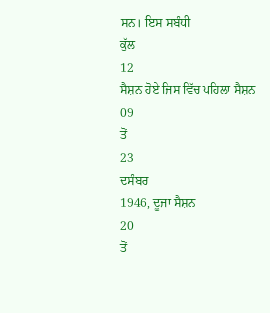ਸਨ। ਇਸ ਸਬੰਧੀ
ਕੁੱਲ
12
ਸੈਸ਼ਨ ਹੋਏ ਜਿਸ ਵਿੱਚ ਪਹਿਲਾ ਸੈਸ਼ਨ
09
ਤੋਂ
23
ਦਸੰਬਰ
1946, ਦੂਜਾ ਸੈਸ਼ਨ
20
ਤੋਂ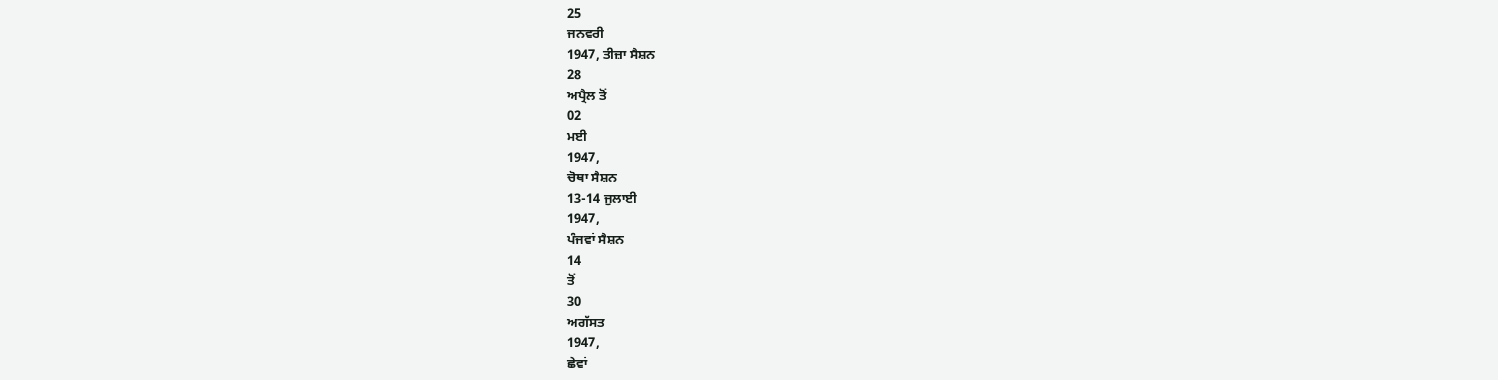25
ਜਨਵਰੀ
1947, ਤੀਜ਼ਾ ਸੈਸ਼ਨ
28
ਅਪ੍ਰੈਲ ਤੋਂ
02
ਮਈ
1947,
ਚੋਥਾ ਸੈਸ਼ਨ
13-14 ਜੁਲਾਈ
1947,
ਪੰਜਵਾਂ ਸੈਸ਼ਨ
14
ਤੋਂ
30
ਅਗੱਸਤ
1947,
ਛੇਵਾਂ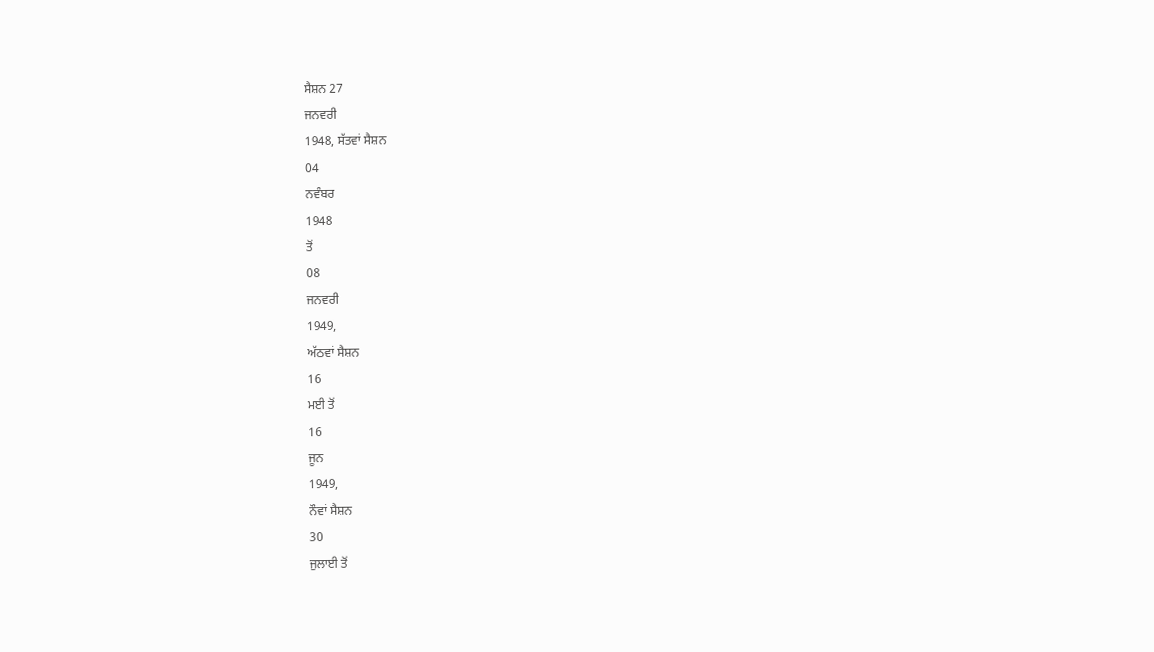ਸੈਸ਼ਨ 27
ਜਨਵਰੀ
1948, ਸੱਤਵਾਂ ਸੈਸ਼ਨ
04
ਨਵੰਬਰ
1948
ਤੋਂ
08
ਜਨਵਰੀ
1949,
ਅੱਠਵਾਂ ਸੈਸ਼ਨ
16
ਮਈ ਤੋਂ
16
ਜੂਨ
1949,
ਨੌਵਾਂ ਸੈਸ਼ਨ
30
ਜੁਲਾਈ ਤੋਂ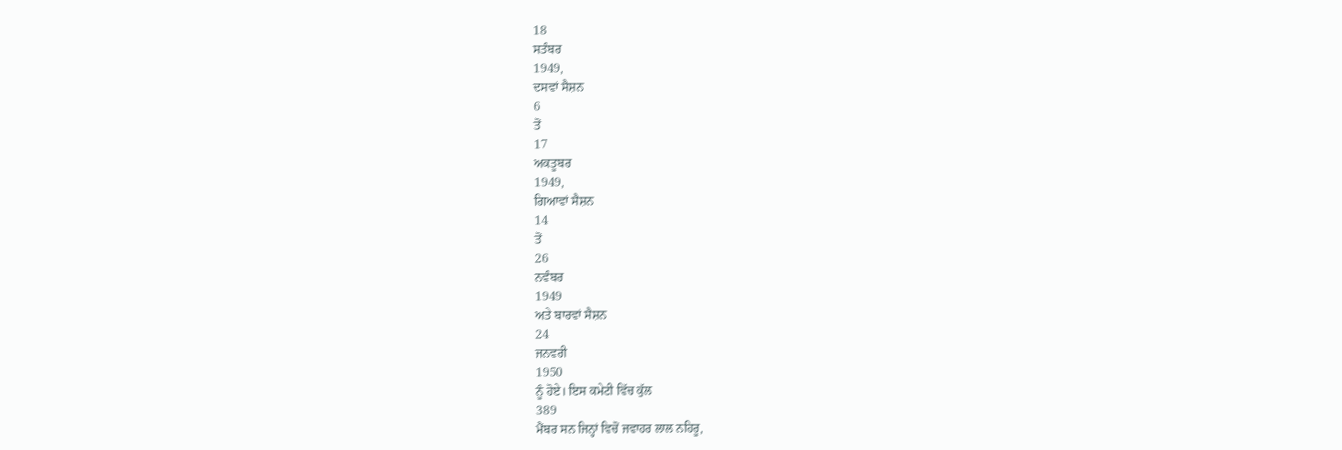18
ਸਤੰਬਰ
1949,
ਦਸਵਾਂ ਸੈਸ਼ਨ
6
ਤੋਂ
17
ਅਕਤੂਬਰ
1949,
ਗਿਆਵਾਂ ਸੈਸ਼ਨ
14
ਤੋਂ
26
ਨਵੰਬਰ
1949
ਅਤੇ ਬਾਰਵਾਂ ਸੈਸ਼ਨ
24
ਜਨਵਰੀ
1950
ਨੂੰ ਹੋਏ। ਇਸ ਕਮੇਟੀ ਵਿੱਚ ਕੁੱਲ
389
ਮੈਂਬਰ ਸਨ ਜਿਨ੍ਹਾਂ ਵਿਚੋਂ ਜਵਾਹਰ ਲਾਲ ਨਹਿਰੂ,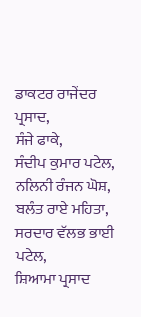ਡਾਕਟਰ ਰਾਜੇਂਦਰ ਪ੍ਰਸਾਦ,
ਸੰਜੇ ਫਾਕੇ,
ਸੰਦੀਪ ਕੁਮਾਰ ਪਟੇਲ,
ਨਲਿਨੀ ਰੰਜਨ ਘੋਸ਼,
ਬਲੰਤ ਰਾਏ ਮਹਿਤਾ,
ਸਰਦਾਰ ਵੱਲਭ ਭਾਈ ਪਟੇਲ,
ਸ਼ਿਆਮਾ ਪ੍ਰਸਾਦ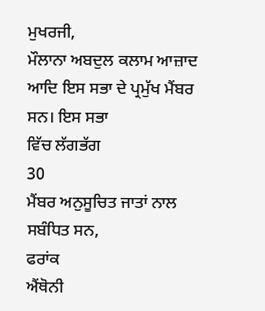ਮੁਖਰਜੀ,
ਮੌਲਾਨਾ ਅਬਦੁਲ ਕਲਾਮ ਆਜ਼ਾਦ ਆਦਿ ਇਸ ਸਭਾ ਦੇ ਪ੍ਰਮੁੱਖ ਮੈਂਬਰ ਸਨ। ਇਸ ਸਭਾ
ਵਿੱਚ ਲੱਗਭੱਗ
30
ਮੈਂਬਰ ਅਨੁਸੂਚਿਤ ਜਾਤਾਂ ਨਾਲ ਸਬੰਧਿਤ ਸਨ,
ਫਰਾਂਕ
ਐਂਥੋਨੀ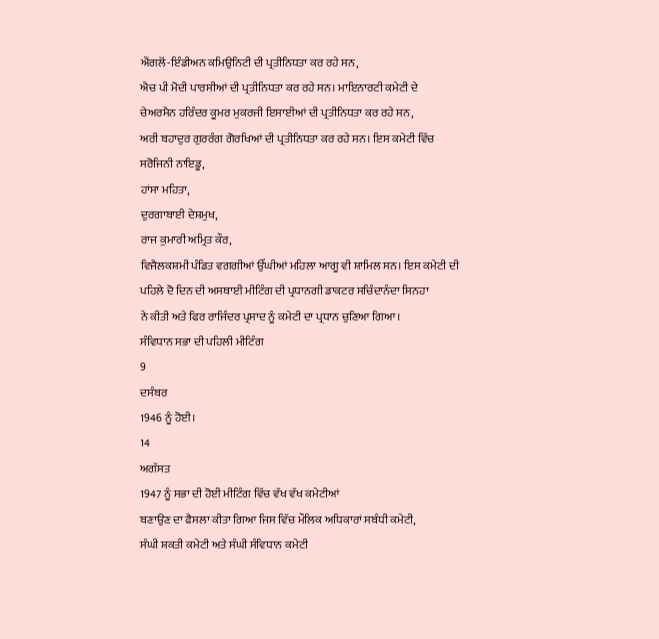ਐਂਗਲੋਂ-ਇੰਡੀਅਨ ਕਮਿਉਨਿਟੀ ਦੀ ਪ੍ਰਤੀਨਿਧਤਾ ਕਰ ਰਹੇ ਸਨ,
ਐਚ ਪੀ ਮੋਦੀ ਪਾਰਸੀਆਂ ਦੀ ਪ੍ਰਤੀਨਿਧਤਾ ਕਰ ਰਹੇ ਸਨ। ਮਾਇਨਾਰਟੀ ਕਮੇਟੀ ਦੇ
ਚੇਅਰਮੈਨ ਹਰਿੰਦਰ ਕੂਮਰ ਮੁਕਰਜੀ ਇਸਾਈਆਂ ਦੀ ਪ੍ਰਤੀਨਿਧਤਾ ਕਰ ਰਹੇ ਸਨ,
ਅਰੀ ਬਹਾਦੁਰ ਗੁਰਰੰਗ ਗੋਰਖਿਆਂ ਦੀ ਪ੍ਰਤੀਨਿਧਤਾ ਕਰ ਰਹੇ ਸਨ। ਇਸ ਕਮੇਟੀ ਵਿੱਚ
ਸਰੋਜਿਨੀ ਨਾਇਡੂ,
ਹਾਂਸਾ ਮਹਿਤਾ,
ਦੁਰਗਾਬਾਈ ਦੇਸ਼ਮੁਖ,
ਰਾਜ ਕੁਮਾਰੀ ਅਮ੍ਰਿਤ ਕੌਰ,
ਵਿਜੈਲਕਸ਼ਮੀ ਪੰਡਿਤ ਵਗਗੀਆਂ ਉੱਘੀਆਂ ਮਹਿਲਾ ਆਗੂ ਵੀ ਸ਼ਾਮਿਲ ਸਨ। ਇਸ ਕਮੇਟੀ ਦੀ
ਪਹਿਲੇ ਦੋ ਦਿਨ ਦੀ ਅਸਥਾਈ ਮੀਟਿੰਗ ਦੀ ਪ੍ਰਧਾਨਗੀ ਡਾਕਟਰ ਸਚਿੰਦਾਨੰਦਾ ਸਿਨਹਾ
ਨੇ ਕੀਤੀ ਅਤੇ ਫਿਰ ਰਾਜਿੰਦਰ ਪ੍ਰਸਾਦ ਨੂੰ ਕਮੇਟੀ ਦਾ ਪ੍ਰਧਾਨ ਚੁਣਿਆ ਗਿਆ।
ਸੰਵਿਧਾਨ ਸਭਾ ਦੀ ਪਹਿਲੀ ਮੀਟਿੰਗ
9
ਦਸੰਬਰ
1946 ਨੂੰ ਹੋਈ।
14
ਅਗੱਸਤ
1947 ਨੂੰ ਸਭਾ ਦੀ ਹੋਈ ਮੀਟਿੰਗ ਵਿੱਚ ਵੱਖ ਵੱਖ ਕਮੇਟੀਆਂ
ਬਣਾਉਣ ਦਾ ਫੈਸਲਾ ਕੀਤਾ ਗਿਆ ਜਿਸ ਵਿੱਚ ਮੌਲਿਕ ਅਧਿਕਾਰਾਂ ਸਬੰਧੀ ਕਮੇਟੀ,
ਸੰਘੀ ਸ਼ਕਤੀ ਕਮੇਟੀ ਅਤੇ ਸੰਘੀ ਸੰਵਿਧਾਨ ਕਮੇਟੀ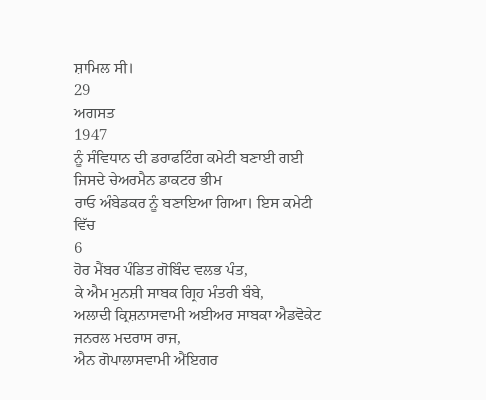ਸ਼ਾਮਿਲ ਸੀ।
29
ਅਗਸਤ
1947
ਨੂੰ ਸੰਵਿਧਾਨ ਦੀ ਡਰਾਫਟਿੰਗ ਕਮੇਟੀ ਬਣਾਈ ਗਈ ਜਿਸਦੇ ਚੇਅਰਮੈਨ ਡਾਕਟਰ ਭੀਮ
ਰਾਓ ਅੰਬੇਡਕਰ ਨੂੰ ਬਣਾਇਆ ਗਿਆ। ਇਸ ਕਮੇਟੀ ਵਿੱਚ
6
ਹੋਰ ਮੈਂਬਰ ਪੰਡਿਤ ਗੋਬਿੰਦ ਵਲਭ ਪੰਤ,
ਕੇ ਐਮ ਮੁਨਸ਼ੀ ਸਾਬਕ ਗ੍ਰਿਹ ਮੰਤਰੀ ਬੰਬੇ,
ਅਲਾਦੀ ਕ੍ਰਿਸ਼ਨਾਸਵਾਮੀ ਅਈਅਰ ਸਾਬਕਾ ਐਡਵੋਕੇਟ ਜਨਰਲ ਮਦਰਾਸ ਰਾਜ,
ਐਨ ਗੋਪਾਲਾਸਵਾਮੀ ਐਂਇਗਰ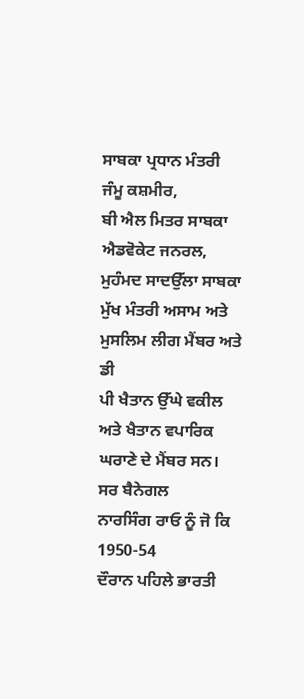ਸਾਬਕਾ ਪ੍ਰਧਾਨ ਮੰਤਰੀ ਜੰਮੂ ਕਸ਼ਮੀਰ,
ਬੀ ਐਲ ਮਿਤਰ ਸਾਬਕਾ ਐਡਵੋਕੇਟ ਜਨਰਲ,
ਮੁਹੰਮਦ ਸਾਦਉੱਲਾ ਸਾਬਕਾ ਮੁੱਖ ਮੰਤਰੀ ਅਸਾਮ ਅਤੇ ਮੁਸਲਿਮ ਲੀਗ ਮੈਂਬਰ ਅਤੇ ਡੀ
ਪੀ ਖੈਤਾਨ ਉੱਘੇ ਵਕੀਲ ਅਤੇ ਖੈਤਾਨ ਵਪਾਰਿਕ ਘਰਾਣੇ ਦੇ ਮੈਂਬਰ ਸਨ। ਸਰ ਬੈਨੇਗਲ
ਨਾਰਸਿੰਗ ਰਾਓ ਨੂੰ ਜੋ ਕਿ
1950-54
ਦੌਰਾਨ ਪਹਿਲੇ ਭਾਰਤੀ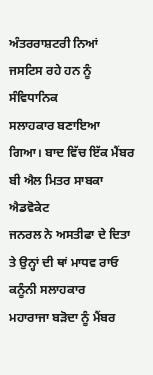ਅੰਤਰਰਾਸ਼ਟਰੀ ਨਿਆਂ ਜਸਟਿਸ ਰਹੇ ਹਨ ਨੂੰ ਸੰਵਿਧਾਨਿਕ
ਸਲਾਹਕਾਰ ਬਣਾਇਆ ਗਿਆ। ਬਾਦ ਵਿੱਚ ਇੱਕ ਮੈਂਬਰ ਬੀ ਐਲ ਮਿਤਰ ਸਾਬਕਾ ਐਡਵੋਕੇਟ
ਜਨਰਲ ਨੇ ਅਸਤੀਫਾ ਦੇ ਦਿਤਾ ਤੇ ਉਨ੍ਹਾਂ ਦੀ ਥਾਂ ਮਾਧਵ ਰਾਓ ਕਨੂੰਨੀ ਸਲਾਹਕਾਰ
ਮਹਾਰਾਜਾ ਬੜੋਦਾ ਨੂੰ ਮੈਂਬਰ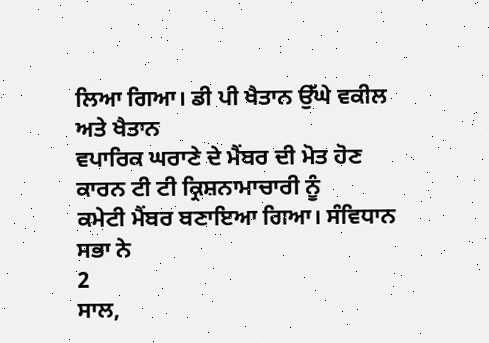ਲਿਆ ਗਿਆ। ਡੀ ਪੀ ਖੈਤਾਨ ਉੱਘੇ ਵਕੀਲ ਅਤੇ ਖੈਤਾਨ
ਵਪਾਰਿਕ ਘਰਾਣੇ ਦੇ ਮੈਂਬਰ ਦੀ ਮੋਤ ਹੋਣ ਕਾਰਨ ਟੀ ਟੀ ਕ੍ਰਿਸ਼ਨਾਮਾਚਾਰੀ ਨੂੰ
ਕਮੇਟੀ ਮੈਂਬਰ ਬਣਾਇਆ ਗਿਆ। ਸੰਵਿਧਾਨ ਸਭਾ ਨੇ
2
ਸਾਲ,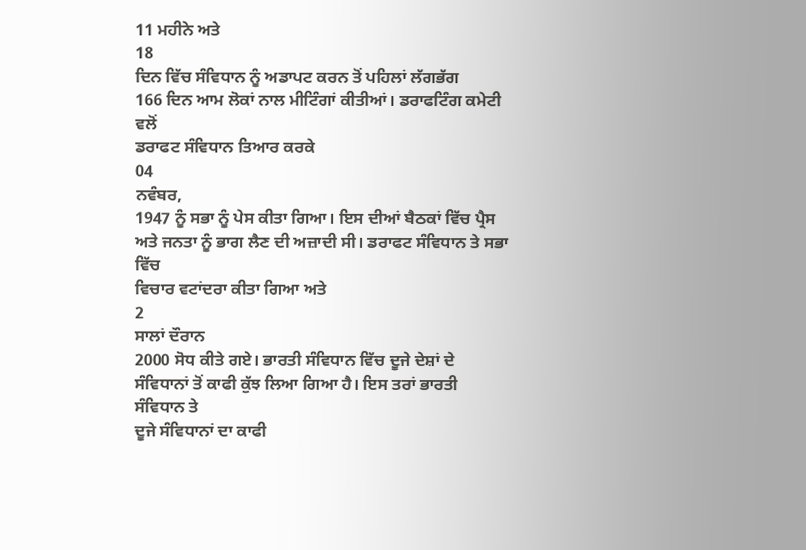11 ਮਹੀਨੇ ਅਤੇ
18
ਦਿਨ ਵਿੱਚ ਸੰਵਿਧਾਨ ਨੂੰ ਅਡਾਪਟ ਕਰਨ ਤੋਂ ਪਹਿਲਾਂ ਲੱਗਭੱਗ
166 ਦਿਨ ਆਮ ਲੋਕਾਂ ਨਾਲ ਮੀਟਿੰਗਾਂ ਕੀਤੀਆਂ। ਡਰਾਫਟਿੰਗ ਕਮੇਟੀ ਵਲੋਂ
ਡਰਾਫਟ ਸੰਵਿਧਾਨ ਤਿਆਰ ਕਰਕੇ
04
ਨਵੰਬਰ,
1947 ਨੂੰ ਸਭਾ ਨੂੰ ਪੇਸ ਕੀਤਾ ਗਿਆ। ਇਸ ਦੀਆਂ ਬੈਠਕਾਂ ਵਿੱਚ ਪ੍ਰੈਸ
ਅਤੇ ਜਨਤਾ ਨੂੰ ਭਾਗ ਲੈਣ ਦੀ ਅਜ਼ਾਦੀ ਸੀ। ਡਰਾਫਟ ਸੰਵਿਧਾਨ ਤੇ ਸਭਾ ਵਿੱਚ
ਵਿਚਾਰ ਵਟਾਂਦਰਾ ਕੀਤਾ ਗਿਆ ਅਤੇ
2
ਸਾਲਾਂ ਦੌਰਾਨ
2000 ਸੋਧ ਕੀਤੇ ਗਏ। ਭਾਰਤੀ ਸੰਵਿਧਾਨ ਵਿੱਚ ਦੂਜੇ ਦੇਸ਼ਾਂ ਦੇ
ਸੰਵਿਧਾਨਾਂ ਤੋਂ ਕਾਫੀ ਕੁੱਝ ਲਿਆ ਗਿਆ ਹੈ। ਇਸ ਤਰਾਂ ਭਾਰਤੀ ਸੰਵਿਧਾਨ ਤੇ
ਦੂਜੇ ਸੰਵਿਧਾਨਾਂ ਦਾ ਕਾਫੀ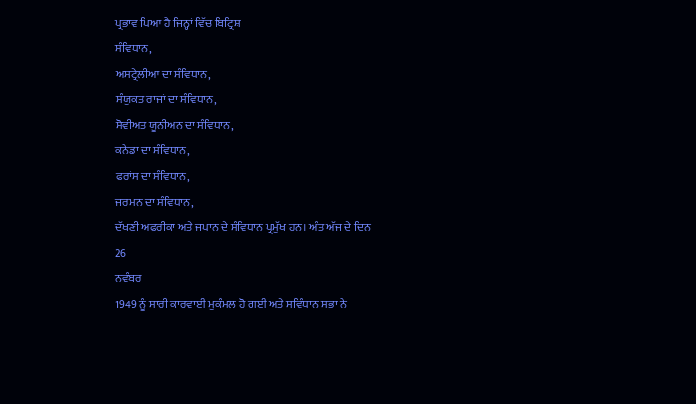ਪ੍ਰਭਾਵ ਪਿਆ ਹੈ ਜਿਨ੍ਹਾਂ ਵਿੱਚ ਬਿਟ੍ਰਿਸ਼
ਸੰਵਿਧਾਨ,
ਅਸਟ੍ਰੇਲੀਆ ਦਾ ਸੰਵਿਧਾਨ,
ਸੰਯੁਕਤ ਰਾਜਾਂ ਦਾ ਸੰਵਿਧਾਨ,
ਸੋਵੀਅਤ ਯੂਨੀਅਨ ਦਾ ਸੰਵਿਧਾਨ,
ਕਨੇਡਾ ਦਾ ਸੰਵਿਧਾਨ,
ਫਰਾਂਸ ਦਾ ਸੰਵਿਧਾਨ,
ਜਰਮਨ ਦਾ ਸੰਵਿਧਾਨ,
ਦੱਖਣੀ ਅਫਰੀਕਾ ਅਤੇ ਜਪਾਨ ਦੇ ਸੰਵਿਧਾਨ ਪ੍ਰਮੁੱਖ ਹਨ। ਅੰਤ ਅੱਜ ਦੇ ਦਿਨ
26
ਨਵੰਬਰ
1949 ਨੂੰ ਸਾਰੀ ਕਾਰਵਾਈ ਮੁਕੰਮਲ ਹੋ ਗਈ ਅਤੇ ਸਵਿੰਧਾਨ ਸਭਾ ਨੇ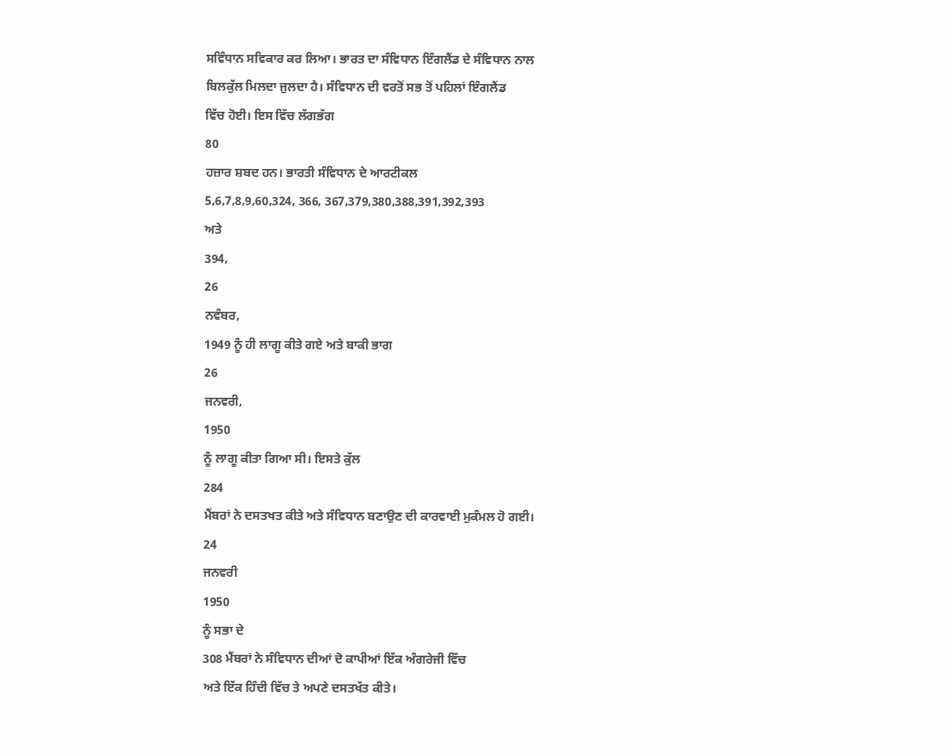ਸਵਿੰਧਾਨ ਸਵਿਕਾਰ ਕਰ ਲਿਆ। ਭਾਰਤ ਦਾ ਸੰਵਿਧਾਨ ਇੰਗਲੈਂਡ ਦੇ ਸੰਵਿਧਾਨ ਨਾਲ
ਬਿਲਕੁੱਲ ਮਿਲਦਾ ਜੁਲਦਾ ਹੈ। ਸੰਵਿਧਾਨ ਦੀ ਵਰਤੋਂ ਸਭ ਤੋਂ ਪਹਿਲਾਂ ਇੰਗਲੈਂਡ
ਵਿੱਚ ਹੋਈ। ਇਸ ਵਿੱਚ ਲੱਗਭੱਗ
80
ਹਜ਼ਾਰ ਸ਼ਬਦ ਹਨ। ਭਾਰਤੀ ਸੰਵਿਧਾਨ ਦੇ ਆਰਟੀਕਲ
5,6,7,8,9,60,324, 366, 367,379,380,388,391,392,393
ਅਤੇ
394,
26
ਨਵੰਬਰ,
1949 ਨੂੰ ਹੀ ਲਾਗੂ ਕੀਤੇ ਗਏ ਅਤੇ ਬਾਕੀ ਭਾਗ
26
ਜਨਵਰੀ,
1950
ਨੂੰ ਲਾਗੂ ਕੀਤਾ ਗਿਆ ਸੀ। ਇਸਤੇ ਕੁੱਲ
284
ਮੈਂਬਰਾਂ ਨੇ ਦਸਤਖਤ ਕੀਤੇ ਅਤੇ ਸੰਵਿਧਾਨ ਬਣਾਉਣ ਦੀ ਕਾਰਵਾਈ ਮੁਕੰਮਲ ਹੋ ਗਈ।
24
ਜਨਵਰੀ
1950
ਨੂੰ ਸਭਾ ਦੇ
308 ਮੈਂਬਰਾਂ ਨੇ ਸੰਵਿਧਾਨ ਦੀਆਂ ਦੋ ਕਾਪੀਆਂ ਇੱਕ ਅੰਗਰੇਜੀ ਵਿੱਚ
ਅਤੇ ਇੱਕ ਹਿੰਦੀ ਵਿੱਚ ਤੇ ਅਪਣੇ ਦਸਤਖੱਤ ਕੀਤੇ।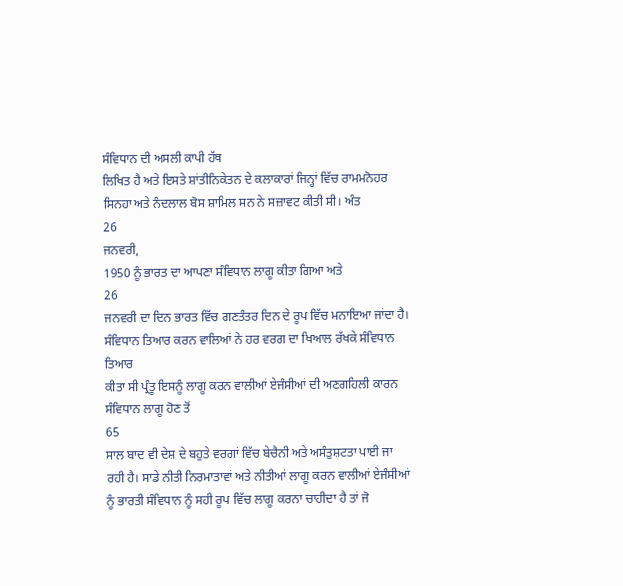ਸੰਵਿਧਾਨ ਦੀ ਅਸਲੀ ਕਾਪੀ ਹੱਥ
ਲਿਖਿਤ ਹੈ ਅਤੇ ਇਸਤੇ ਸ਼ਾਂਤੀਨਿਕੇਤਨ ਦੇ ਕਲਾਕਾਰਾਂ ਜਿਨ੍ਹਾਂ ਵਿੱਚ ਰਾਮਮਨੋਹਰ
ਸਿਨਹਾ ਅਤੇ ਨੰਦਲਾਲ ਬੋਸ ਸ਼ਾਮਿਲ ਸਨ ਨੇ ਸਜ਼ਾਵਟ ਕੀਤੀ ਸੀ। ਅੰਤ
26
ਜਨਵਰੀ,
1950 ਨੂੰ ਭਾਰਤ ਦਾ ਆਪਣਾ ਸੰਵਿਧਾਨ ਲਾਗੂ ਕੀਤਾ ਗਿਆ ਅਤੇ
26
ਜਨਵਰੀ ਦਾ ਦਿਨ ਭਾਰਤ ਵਿੱਚ ਗਣਤੰਤਰ ਦਿਨ ਦੇ ਰੂਪ ਵਿੱਚ ਮਨਾਇਆ ਜਾਂਦਾ ਹੈ।
ਸੰਵਿਧਾਨ ਤਿਆਰ ਕਰਨ ਵਾਲਿਆਂ ਨੇ ਹਰ ਵਰਗ ਦਾ ਖਿਆਲ ਰੱਖਕੇ ਸੰਵਿਧਾਨ ਤਿਆਰ
ਕੀਤਾ ਸੀ ਪ੍ਰੰਤੂ ਇਸਨੂੰ ਲਾਗੂ ਕਰਨ ਵਾਲੀਆਂ ਏਜੰਸੀਆਂ ਦੀ ਅਣਗਹਿਲੀ ਕਾਰਨ
ਸੰਵਿਧਾਨ ਲਾਗੂ ਹੋਣ ਤੋਂ
65
ਸਾਲ ਬਾਦ ਵੀ ਦੇਸ਼ ਦੇ ਬਹੁਤੇ ਵਰਗਾਂ ਵਿੱਚ ਬੇਚੈਨੀ ਅਤੇ ਅਸੰਤੁਸ਼ਟਤਾ ਪਾਈ ਜਾ
ਰਹੀ ਹੈ। ਸਾਡੇ ਨੀਤੀ ਨਿਰਮਾਤਾਵਾਂ ਅਤੇ ਨੀਤੀਆਂ ਲਾਗੂ ਕਰਨ ਵਾਲੀਆਂ ਏਜੰਸੀਆਂ
ਨੂੰ ਭਾਰਤੀ ਸੰਵਿਧਾਨ ਨੂੰ ਸਹੀ ਰੂਪ ਵਿੱਚ ਲਾਗੂ ਕਰਨਾ ਚਾਹੀਦਾ ਹੈ ਤਾਂ ਜੋ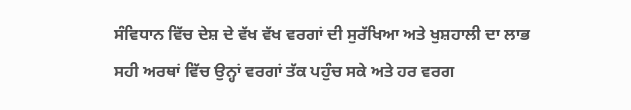ਸੰਵਿਧਾਨ ਵਿੱਚ ਦੇਸ਼ ਦੇ ਵੱਖ ਵੱਖ ਵਰਗਾਂ ਦੀ ਸੁਰੱਖਿਆ ਅਤੇ ਖੁਸ਼ਹਾਲੀ ਦਾ ਲਾਭ
ਸਹੀ ਅਰਥਾਂ ਵਿੱਚ ਉਨ੍ਹਾਂ ਵਰਗਾਂ ਤੱਕ ਪਹੁੰਚ ਸਕੇ ਅਤੇ ਹਰ ਵਰਗ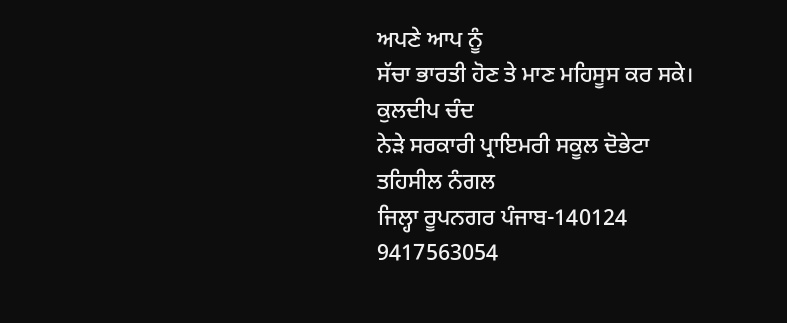ਅਪਣੇ ਆਪ ਨੂੰ
ਸੱਚਾ ਭਾਰਤੀ ਹੋਣ ਤੇ ਮਾਣ ਮਹਿਸੂਸ ਕਰ ਸਕੇ।
ਕੁਲਦੀਪ ਚੰਦ
ਨੇੜੇ ਸਰਕਾਰੀ ਪ੍ਰਾਇਮਰੀ ਸਕੂਲ ਦੋਭੇਟਾ
ਤਹਿਸੀਲ ਨੰਗਲ
ਜਿਲ੍ਹਾ ਰੂਪਨਗਰ ਪੰਜਾਬ-140124
9417563054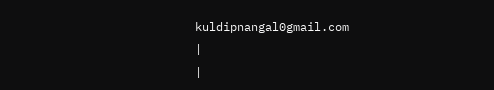kuldipnangal0gmail.com
|
|